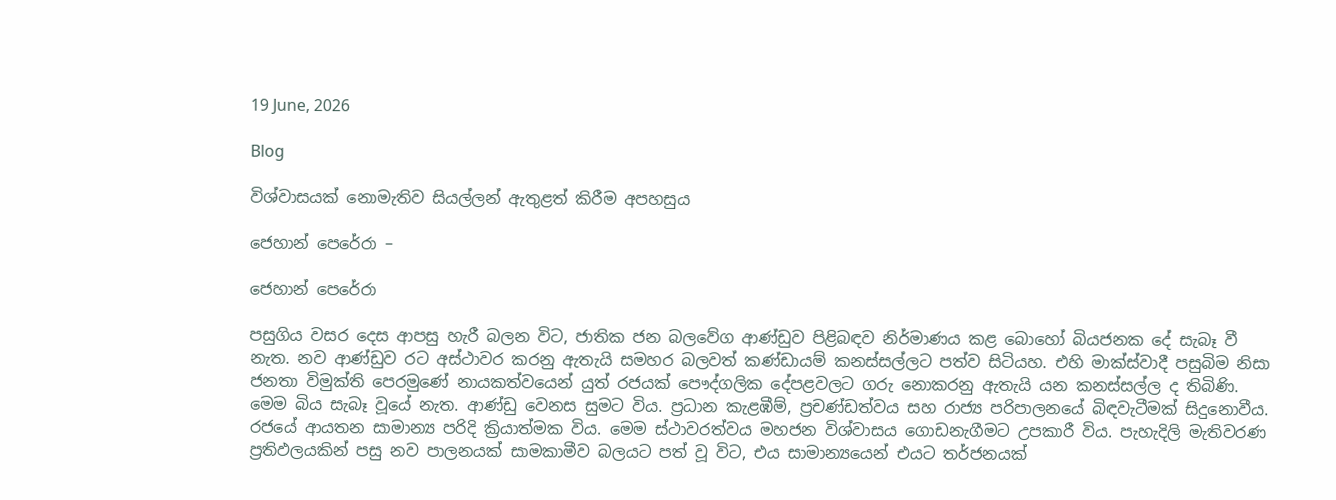19 June, 2026

Blog

විශ්වාසයක් නොමැතිව සියල්ලන් ඇතුළත් කිරීම අපහසුය

ජෙහාන් පෙරේරා –

ජෙහාන් පෙරේරා

පසුගිය වසර දෙස ආපසු හැරී බලන විට, ජාතික ජන බලවේග ආණ්ඩුව පිළිබඳව නිර්මාණය කළ බොහෝ බියජනක දේ සැබෑ වී නැත. නව ආණ්ඩුව රට අස්ථාවර කරනු ඇතැයි සමහර බලවත් කණ්ඩායම් කනස්සල්ලට පත්ව සිටියහ. එහි මාක්ස්වාදී පසුබිම නිසා ජනතා විමුක්ති පෙරමුණේ නායකත්වයෙන් යුත් රජයක් පෞද්ගලික දේපළවලට ගරු නොකරනු ඇතැයි යන කනස්සල්ල ද තිබිණි. මෙම බිය සැබෑ වූයේ නැත. ආණ්ඩු වෙනස සුමට විය. ප්‍රධාන කැළඹීම්, ප්‍රචණ්ඩත්වය සහ රාජ්‍ය පරිපාලනයේ බිඳවැටීමක් සිදුනොවීය. රජයේ ආයතන සාමාන්‍ය පරිදි ක්‍රියාත්මක විය. මෙම ස්ථාවරත්වය මහජන විශ්වාසය ගොඩනැගීමට උපකාරී විය. පැහැදිලි මැතිවරණ ප්‍රතිඵලයකින් පසු නව පාලනයක් සාමකාමීව බලයට පත් වූ විට, එය සාමාන්‍යයෙන් එයට තර්ජනයක්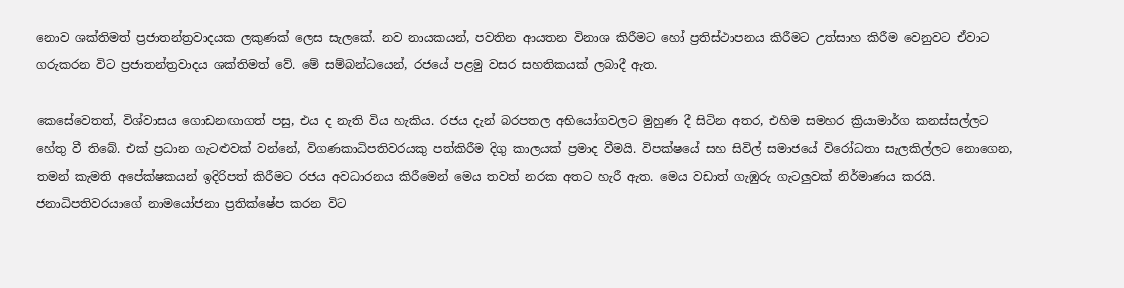නොව ශක්තිමත් ප්‍රජාතන්ත්‍රවාදයක ලකුණක් ලෙස සැලකේ. නව නායකයන්, පවතින ආයතන විනාශ කිරීමට හෝ ප්‍රතිස්ථාපනය කිරීමට උත්සාහ කිරීම වෙනුවට ඒවාට ගරුකරන විට ප්‍රජාතන්ත්‍රවාදය ශක්තිමත් වේ. මේ සම්බන්ධයෙන්, රජයේ පළමු වසර සහතිකයක් ලබාදී ඇත.

කෙසේවෙතත්, විශ්වාසය ගොඩනඟාගත් පසු, එය ද නැති විය හැකිය. රජය දැන් බරපතල අභියෝගවලට මුහුණ දී සිටින අතර, එහිම සමහර ක්‍රියාමාර්ග කනස්සල්ලට හේතු වී තිබේ. එක් ප්‍රධාන ගැටළුවක් වන්නේ, විගණකාධිපතිවරයකු පත්කිරීම දිගු කාලයක් ප්‍රමාද වීමයි. විපක්ෂයේ සහ සිවිල් සමාජයේ විරෝධතා සැලකිල්ලට නොගෙන, තමන් කැමති අපේක්ෂකයන් ඉදිරිපත් කිරීමට රජය අවධාරනය කිරීමෙන් මෙය තවත් නරක අතට හැරී ඇත. මෙය වඩාත් ගැඹුරු ගැටලුවක් නිර්මාණය කරයි. ජනාධිපතිවරයාගේ නාමයෝජනා ප්‍රතික්ෂේප කරන විට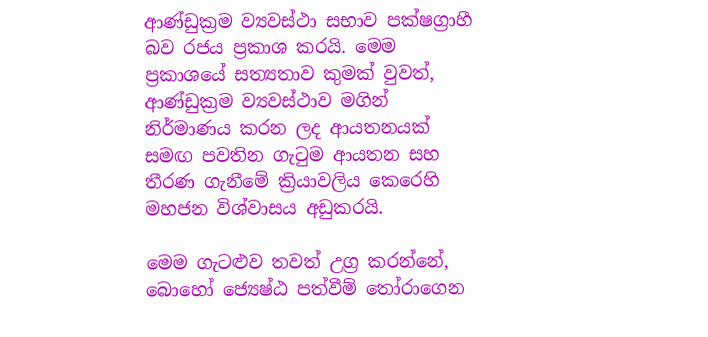ආණ්ඩුක්‍රම ව්‍යවස්ථා සභාව පක්ෂග්‍රාහී බව රජය ප්‍රකාශ කරයි. මෙම ප්‍රකාශයේ සත්‍යතාව කුමක් වුවත්, ආණ්ඩුක්‍රම ව්‍යවස්ථාව මගින් නිර්මාණය කරන ලද ආයතනයක් සමඟ පවතින ගැටුම ආයතන සහ තීරණ ගැනීමේ ක්‍රියාවලිය කෙරෙහි මහජන විශ්වාසය අඩුකරයි.

මෙම ගැටළුව තවත් උග්‍ර කරන්නේ, බොහෝ ජ්‍යෙෂ්ඨ පත්වීම් තෝරාගෙන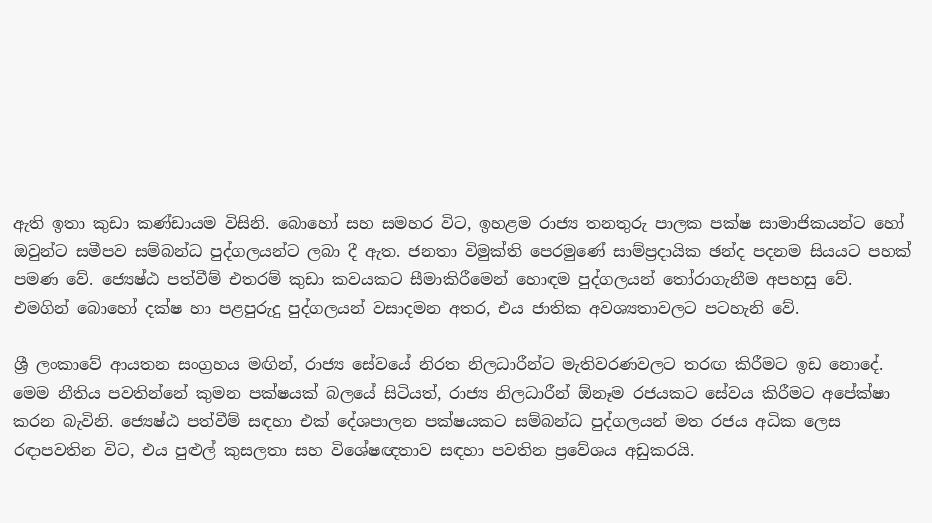ඇති ඉතා කුඩා කණ්ඩායම විසිනි. බොහෝ සහ සමහර විට, ඉහළම රාජ්‍ය තනතුරු පාලක පක්ෂ සාමාජිකයන්ට හෝ ඔවුන්ට සමීපව සම්බන්ධ පුද්ගලයන්ට ලබා දී ඇත. ජනතා විමුක්ති පෙරමුණේ සාම්ප්‍රදායික ඡන්ද පදනම සියයට පහක් පමණ වේ. ජ්‍යෙෂ්ඨ පත්වීම් එතරම් කුඩා කවයකට සීමාකිරීමෙන් හොඳම පුද්ගලයන් තෝරාගැනීම අපහසු වේ. එමගින් බොහෝ දක්ෂ හා පළපුරුදු පුද්ගලයන් වසාදමන අතර, එය ජාතික අවශ්‍යතාවලට පටහැනි වේ.

ශ්‍රී ලංකාවේ ආයතන සංග්‍රහය මඟින්, රාජ්‍ය සේවයේ නිරත නිලධාරීන්ට මැතිවරණවලට තරඟ කිරීමට ඉඩ නොදේ. මෙම නීතිය පවතින්නේ කුමන පක්ෂයක් බලයේ සිටියත්, රාජ්‍ය නිලධාරීන් ඕනෑම රජයකට සේවය කිරීමට අපේක්ෂා කරන බැවිනි. ජ්‍යෙෂ්ඨ පත්වීම් සඳහා එක් දේශපාලන පක්ෂයකට සම්බන්ධ පුද්ගලයන් මත රජය අධික ලෙස රඳාපවතින විට, එය පුළුල් කුසලතා සහ විශේෂඥතාව සඳහා පවතින ප්‍රවේශය අඩුකරයි.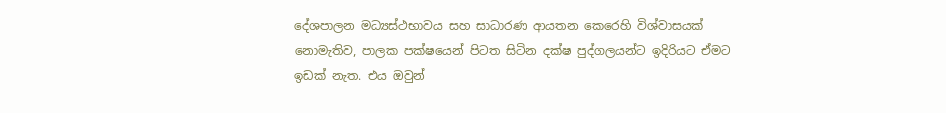දේශපාලන මධ්‍යස්ථභාවය සහ සාධාරණ ආයතන කෙරෙහි විශ්වාසයක් නොමැතිව, පාලක පක්ෂයෙන් පිටත සිටින දක්ෂ පුද්ගලයන්ට ඉදිරියට ඒමට ඉඩක් නැත. එය ඔවුන්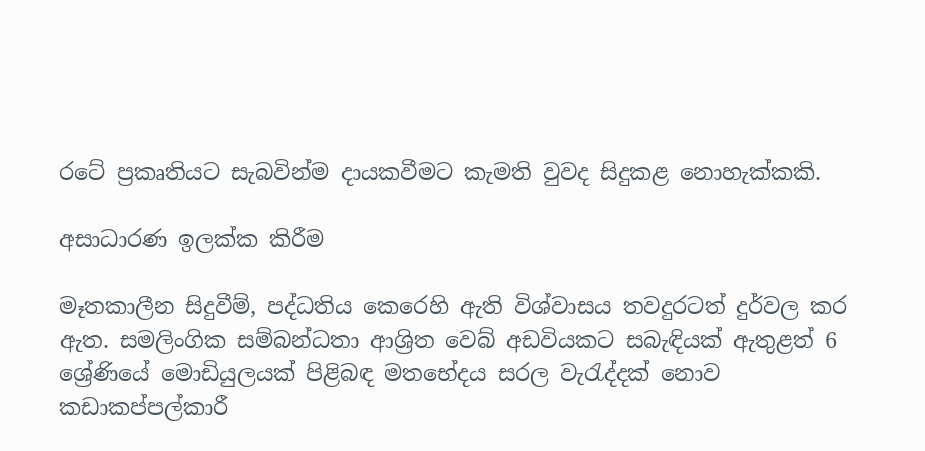රටේ ප්‍රකෘතියට සැබවින්ම දායකවීමට කැමති වුවද සිදුකළ නොහැක්කකි.

අසාධාරණ ඉලක්ක කිරීම

මෑතකාලීන සිදුවීම්, පද්ධතිය කෙරෙහි ඇති විශ්වාසය තවදුරටත් දුර්වල කර ඇත. සමලිංගික සම්බන්ධතා ආශ්‍රිත වෙබ් අඩවියකට සබැඳියක් ඇතුළත් 6 ශ්‍රේණියේ මොඩියුලයක් පිළිබඳ මතභේදය සරල වැරැද්දක් නොව කඩාකප්පල්කාරී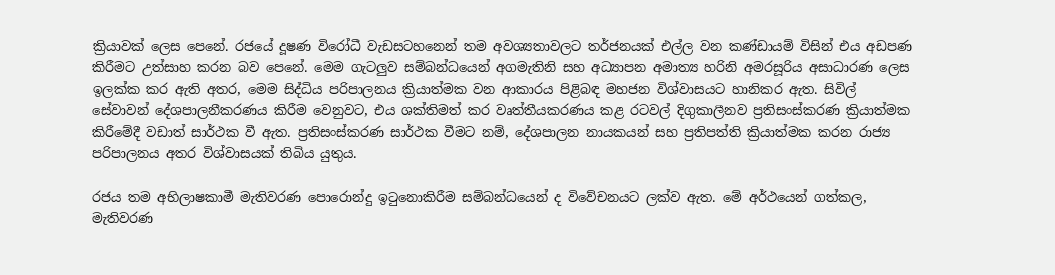ක්‍රියාවක් ලෙස පෙනේ. රජයේ දූෂණ විරෝධී වැඩසටහනෙන් තම අවශ්‍යතාවලට තර්ජනයක් එල්ල වන කණ්ඩායම් විසින් එය අඩපණ කිරීමට උත්සාහ කරන බව පෙනේ. මෙම ගැටලුව සම්බන්ධයෙන් අගමැතිනි සහ අධ්‍යාපන අමාත්‍ය හරිනි අමරසූරිය අසාධාරණ ලෙස ඉලක්ක කර ඇති අතර, මෙම සිද්ධිය පරිපාලනය ක්‍රියාත්මක වන ආකාරය පිළිබඳ මහජන විශ්වාසයට හානිකර ඇත. සිවිල් සේවාවන් දේශපාලනීකරණය කිරීම වෙනුවට, එය ශක්තිමත් කර වෘත්තීයකරණය කළ රටවල් දිගුකාලීනව ප්‍රතිසංස්කරණ ක්‍රියාත්මක කිරීමේදී වඩාත් සාර්ථක වී ඇත. ප්‍රතිසංස්කරණ සාර්ථක වීමට නම්, දේශපාලන නායකයන් සහ ප්‍රතිපත්ති ක්‍රියාත්මක කරන රාජ්‍ය පරිපාලනය අතර විශ්වාසයක් තිබිය යුතුය.

රජය තම අභිලාෂකාමී මැතිවරණ පොරොන්දු ඉටුනොකිරීම සම්බන්ධයෙන් ද විවේචනයට ලක්ව ඇත. මේ අර්ථයෙන් ගත්කල, මැතිවරණ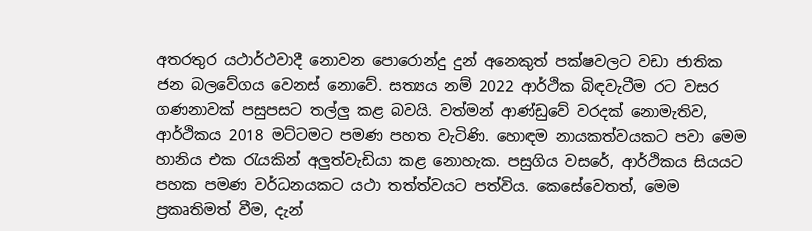අතරතුර යථාර්ථවාදී නොවන පොරොන්දු දුන් අනෙකුත් පක්ෂවලට වඩා ජාතික ජන බලවේගය වෙනස් නොවේ. සත්‍යය නම් 2022 ආර්ථික බිඳවැටීම රට වසර ගණනාවක් පසුපසට තල්ලු කළ බවයි. වත්මන් ආණ්ඩුවේ වරදක් නොමැතිව, ආර්ථිකය 2018 මට්ටමට පමණ පහත වැටිණි. හොඳම නායකත්වයකට පවා මෙම හානිය එක රැයකින් අලුත්වැඩියා කළ නොහැක. පසුගිය වසරේ, ආර්ථිකය සියයට පහක පමණ වර්ධනයකට යථා තත්ත්වයට පත්විය. කෙසේවෙතත්, මෙම ප්‍රකෘතිමත් වීම, දැන්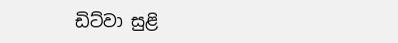ඩිට්වා සුළි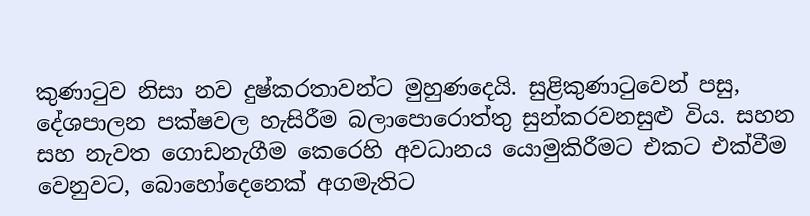කුණාටුව නිසා නව දුෂ්කරතාවන්ට මුහුණදෙයි. සුළිකුණාටුවෙන් පසු, දේශපාලන පක්ෂවල හැසිරීම බලාපොරොත්තු සුන්කරවනසුළු විය. සහන සහ නැවත ගොඩනැගීම කෙරෙහි අවධානය යොමුකිරීමට එකට එක්වීම වෙනුවට, බොහෝදෙනෙක් අගමැතිට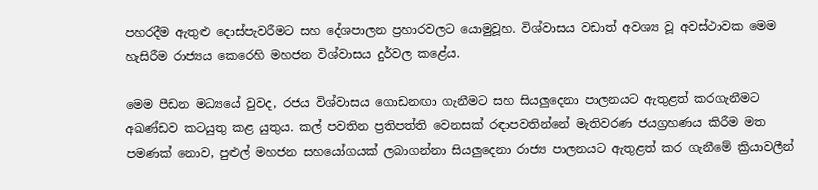පහරදීම ඇතුළු දොස්පැවරීමට සහ දේශපාලන ප්‍රහාරවලට යොමුවූහ. විශ්වාසය වඩාත් අවශ්‍ය වූ අවස්ථාවක මෙම හැසිරීම රාජ්‍යය කෙරෙහි මහජන විශ්වාසය දුර්වල කළේය.

මෙම පීඩන මධ්‍යයේ වුවද, රජය විශ්වාසය ගොඩනඟා ගැනීමට සහ සියලුදෙනා පාලනයට ඇතුළත් කරගැනීමට අඛණ්ඩව කටයුතු කළ යුතුය. කල් පවතින ප්‍රතිපත්ති වෙනසක් රඳාපවතින්නේ මැතිවරණ ජයග්‍රහණය කිරීම මත පමණක් නොව, පුළුල් මහජන සහයෝගයක් ලබාගන්නා සියලුදෙනා රාජ්‍ය පාලනයට ඇතුළත් කර ගැනීමේ ක්‍රියාවලීන්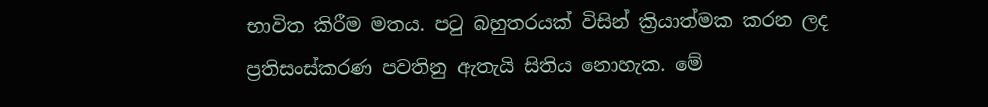භාවිත කිරීම මතය. පටු බහුතරයක් විසින් ක්‍රියාත්මක කරන ලද ප්‍රතිසංස්කරණ පවතිනු ඇතැයි සිතිය නොහැක. මේ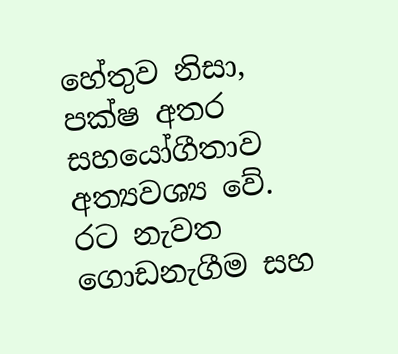හේතුව නිසා, පක්ෂ අතර සහයෝගීතාව අත්‍යවශ්‍ය වේ. රට නැවත ගොඩනැගීම සහ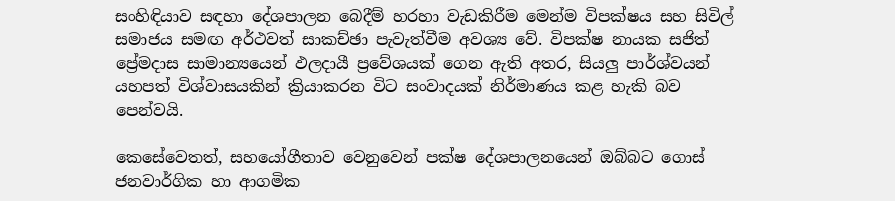සංහිඳියාව සඳහා දේශපාලන බෙදීම් හරහා වැඩකිරීම මෙන්ම විපක්ෂය සහ සිවිල් සමාජය සමඟ අර්ථවත් සාකච්ඡා පැවැත්වීම අවශ්‍ය වේ. විපක්ෂ නායක සජිත් ප්‍රේමදාස සාමාන්‍යයෙන් ඵලදායී ප්‍රවේශයක් ගෙන ඇති අතර, සියලු පාර්ශ්වයන් යහපත් විශ්වාසයකින් ක්‍රියාකරන විට සංවාදයක් නිර්මාණය කළ හැකි බව පෙන්වයි.

කෙසේවෙතත්, සහයෝගීතාව වෙනුවෙන් පක්ෂ දේශපාලනයෙන් ඔබ්බට ගොස් ජනවාර්ගික හා ආගමික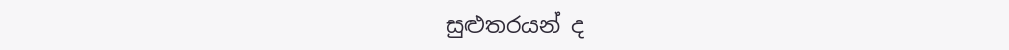සුළුතරයන් ද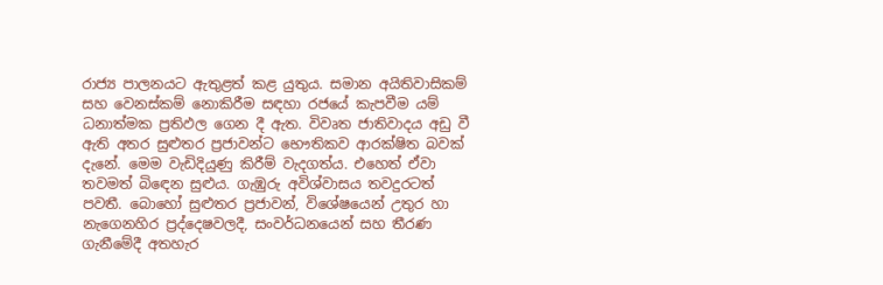රාජ්‍ය පාලනයට ඇතුළත් කළ යුතුය. සමාන අයිතිවාසිකම් සහ වෙනස්කම් නොකිරීම සඳහා රජයේ කැපවීම යම් ධනාත්මක ප්‍රතිඵල ගෙන දී ඇත. විවෘත ජාතිවාදය අඩු වී ඇති අතර සුළුතර ප්‍රජාවන්ට භෞතිකව ආරක්ෂිත බවක් දැනේ. මෙම වැඩිදියුණු කිරීම් වැදගත්ය. එහෙත් ඒවා තවමත් බිඳෙන සුළුය. ගැඹුරු අවිශ්වාසය තවදුරටත් පවතී. බොහෝ සුළුතර ප්‍රජාවන්, විශේෂයෙන් උතුර හා නැගෙනහිර ප්‍රද්දෙෂවලදී, සංවර්ධනයෙන් සහ තීරණ ගැනීමේදී අතහැර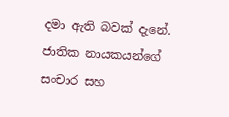දමා ඇති බවක් දැනේ. ජාතික නායකයන්ගේ සංචාර සහ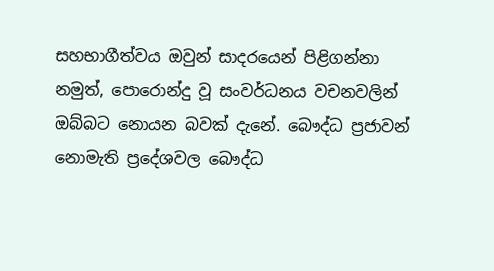සහභාගීත්වය ඔවුන් සාදරයෙන් පිළිගන්නා නමුත්, පොරොන්දු වූ සංවර්ධනය වචනවලින් ඔබ්බට නොයන බවක් දැනේ. බෞද්ධ ප්‍රජාවන් නොමැති ප්‍රදේශවල බෞද්ධ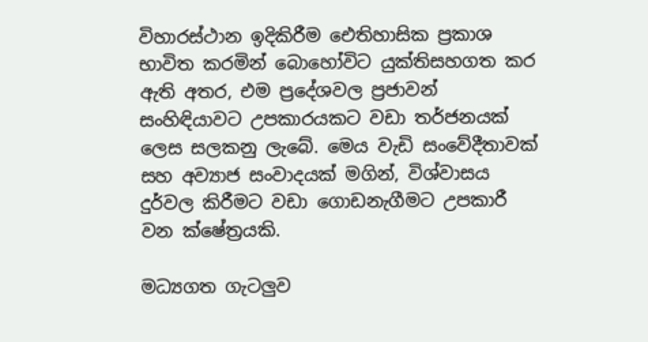විහාරස්ථාන ඉදිකිරීම ඓතිහාසික ප්‍රකාශ භාවිත කරමින් බොහෝවිට යුක්තිසහගත කර ඇති අතර, එම ප්‍රදේශවල ප්‍රජාවන් සංහිඳියාවට උපකාරයකට වඩා තර්ජනයක් ලෙස සලකනු ලැබේ. මෙය වැඩි සංවේදීතාවක් සහ අව්‍යාජ සංවාදයක් මගින්, විශ්වාසය දුර්වල කිරීමට වඩා ගොඩනැගීමට උපකාරී වන ක්ෂේත්‍රයකි.

මධ්‍යගත ගැටලුව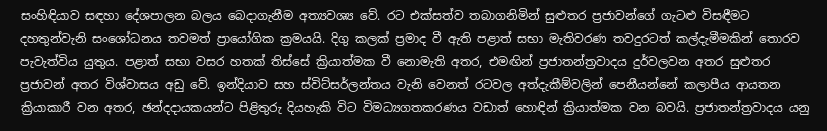සංහිඳියාව සඳහා දේශපාලන බලය බෙදාගැනීම අත්‍යවශ්‍ය වේ. රට එක්සත්ව තබාගනිමින් සුළුතර ප්‍රජාවන්ගේ ගැටළු විසඳීමට දහතුන්වැනි සංශෝධනය තවමත් ප්‍රායෝගික ක්‍රමයයි. දිගු කලක් ප්‍රමාද වී ඇති පළාත් සභා මැතිවරණ තවදුරටත් කල්දැමීමකින් තොරව පැවැත්විය යුතුය. පළාත් සභා වසර හතක් තිස්සේ ක්‍රියාත්මක වී නොමැති අතර, එමඟින් ප්‍රජාතන්ත්‍රවාදය දුර්වලවන අතර සුළුතර ප්‍රජාවන් අතර විශ්වාසය අඩු වේ. ඉන්දියාව සහ ස්විට්සර්ලන්තය වැනි වෙනත් රටවල අත්දැකීම්වලින් පෙනීයන්නේ කලාපීය ආයතන ක්‍රියාකාරී වන අතර, ඡන්දදායකයන්ට පිළිතුරු දියහැකි විට විමධ්‍යගතකරණය වඩාත් හොඳින් ක්‍රියාත්මක වන බවයි. ප්‍රජාතන්ත්‍රවාදය යනු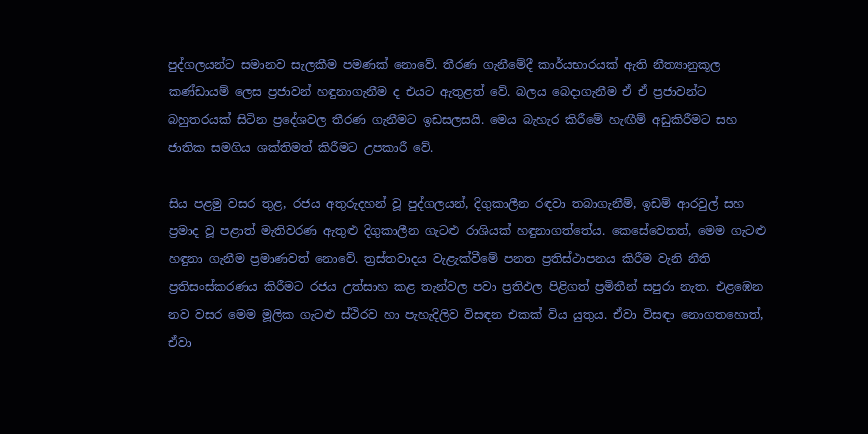පුද්ගලයන්ට සමානව සැලකීම පමණක් නොවේ. තීරණ ගැනීමේදී කාර්යභාරයක් ඇති නීත්‍යානුකූල කණ්ඩායම් ලෙස ප්‍රජාවන් හඳුනාගැනීම ද එයට ඇතුළත් වේ. බලය බෙදාගැනීම ඒ ඒ ප්‍රජාවන්ට බහුතරයක් සිටින ප්‍රදේශවල තීරණ ගැනීමට ඉඩසලසයි. මෙය බැහැර කිරීමේ හැඟීම් අඩුකිරීමට සහ ජාතික සමගිය ශක්තිමත් කිරීමට උපකාරී වේ.

සිය පළමු වසර තුළ, රජය අතුරුදහන් වූ පුද්ගලයන්, දිගුකාලීන රඳවා තබාගැනීම්, ඉඩම් ආරවුල් සහ ප්‍රමාද වූ පළාත් මැතිවරණ ඇතුළු දිගුකාලීන ගැටළු රාශියක් හඳුනාගත්තේය. කෙසේවෙතත්, මෙම ගැටළු හඳුනා ගැනීම ප්‍රමාණවත් නොවේ. ත්‍රස්තවාදය වැළැක්වීමේ පනත ප්‍රතිස්ථාපනය කිරීම වැනි නීති ප්‍රතිසංස්කරණය කිරීමට රජය උත්සාහ කළ තැන්වල පවා ප්‍රතිඵල පිළිගත් ප්‍රමිතීන් සපුරා නැත. එළඹෙන නව වසර මෙම මූලික ගැටළු ස්ථිරව හා පැහැදිලිව විසඳන එකක් විය යුතුය. ඒවා විසඳා නොගතහොත්, ඒවා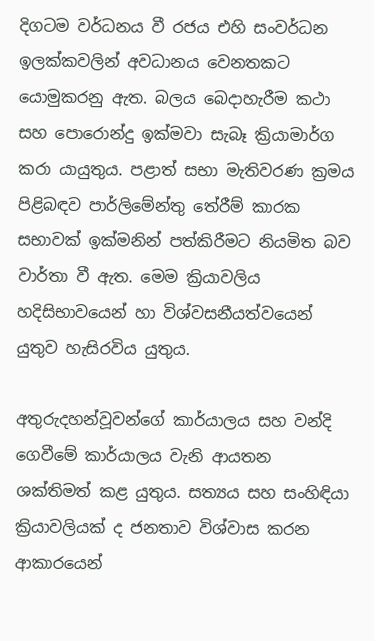දිගටම වර්ධනය වී රජය එහි සංවර්ධන ඉලක්කවලින් අවධානය වෙනතකට යොමුකරනු ඇත. බලය බෙදාහැරීම කථා සහ පොරොන්දු ඉක්මවා සැබෑ ක්‍රියාමාර්ග කරා යායුතුය. පළාත් සභා මැතිවරණ ක්‍රමය පිළිබඳව පාර්ලිමේන්තු තේරීම් කාරක සභාවක් ඉක්මනින් පත්කිරීමට නියමිත බව වාර්තා වී ඇත. මෙම ක්‍රියාවලිය හදිසිභාවයෙන් හා විශ්වසනීයත්වයෙන් යුතුව හැසිරවිය යුතුය.

අතුරුදහන්වූවන්ගේ කාර්යාලය සහ වන්දි ගෙවීමේ කාර්යාලය වැනි ආයතන ශක්තිමත් කළ යුතුය. සත්‍යය සහ සංහිඳියා ක්‍රියාවලියක් ද ජනතාව විශ්වාස කරන ආකාරයෙන්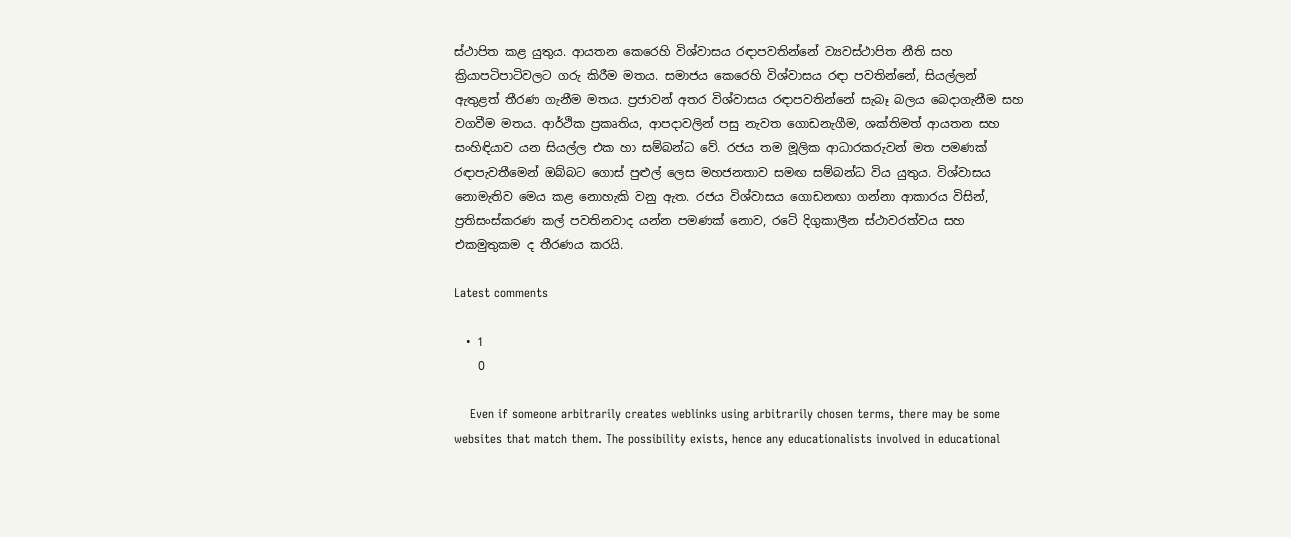ස්ථාපිත කළ යුතුය. ආයතන කෙරෙහි විශ්වාසය රඳාපවතින්නේ ව්‍යවස්ථාපිත නීති සහ ක්‍රියාපටිපාටිවලට ගරු කිරීම මතය. සමාජය කෙරෙහි විශ්වාසය රඳා පවතින්නේ, සියල්ලන් ඇතුළත් තීරණ ගැනීම මතය. ප්‍රජාවන් අතර විශ්වාසය රඳාපවතින්නේ සැබෑ බලය බෙදාගැනීම සහ වගවීම මතය. ආර්ථික ප්‍රකෘතිය, ආපදාවලින් පසු නැවත ගොඩනැගීම, ශක්තිමත් ආයතන සහ සංහිඳියාව යන සියල්ල එක හා සම්බන්ධ වේ. රජය තම මූලික ආධාරකරුවන් මත පමණක් රඳාපැවතීමෙන් ඔබ්බට ගොස් පුළුල් ලෙස මහජනතාව සමඟ සම්බන්ධ විය යුතුය. විශ්වාසය නොමැතිව මෙය කළ නොහැකි වනු ඇත. රජය විශ්වාසය ගොඩනඟා ගන්නා ආකාරය විසින්, ප්‍රතිසංස්කරණ කල් පවතිනවාද යන්න පමණක් නොව, රටේ දිගුකාලීන ස්ථාවරත්වය සහ එකමුතුකම ද තීරණය කරයි.

Latest comments

  • 1
    0

    Even if someone arbitrarily creates weblinks using arbitrarily chosen terms, there may be some websites that match them. The possibility exists, hence any educationalists involved in educational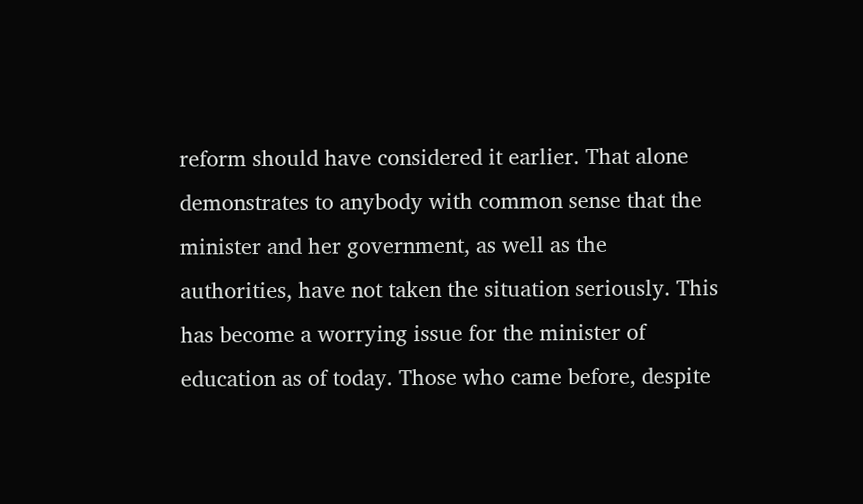reform should have considered it earlier. That alone demonstrates to anybody with common sense that the minister and her government, as well as the authorities, have not taken the situation seriously. This has become a worrying issue for the minister of education as of today. Those who came before, despite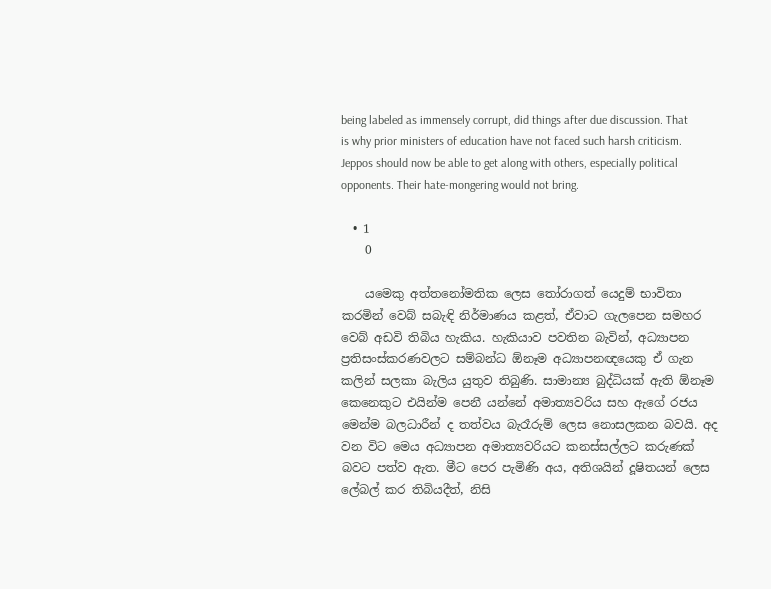being labeled as immensely corrupt, did things after due discussion. That is why prior ministers of education have not faced such harsh criticism. Jeppos should now be able to get along with others, especially political opponents. Their hate-mongering would not bring.

  • 1
    0

    යමෙකු අත්තනෝමතික ලෙස තෝරාගත් යෙදුම් භාවිතා කරමින් වෙබ් සබැඳි නිර්මාණය කළත්, ඒවාට ගැලපෙන සමහර වෙබ් අඩවි තිබිය හැකිය. හැකියාව පවතින බැවින්, අධ්‍යාපන ප්‍රතිසංස්කරණවලට සම්බන්ධ ඕනෑම අධ්‍යාපනඥයෙකු ඒ ගැන කලින් සලකා බැලිය යුතුව තිබුණි. සාමාන්‍ය බුද්ධියක් ඇති ඕනෑම කෙනෙකුට එයින්ම පෙනී යන්නේ අමාත්‍යවරිය සහ ඇගේ රජය මෙන්ම බලධාරීන් ද තත්වය බැරෑරුම් ලෙස නොසලකන බවයි. අද වන විට මෙය අධ්‍යාපන අමාත්‍යවරියට කනස්සල්ලට කරුණක් බවට පත්ව ඇත. මීට පෙර පැමිණි අය, අතිශයින් දූෂිතයන් ලෙස ලේබල් කර තිබියදීත්, නිසි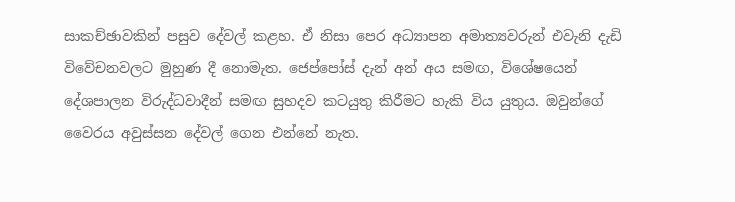සාකච්ඡාවකින් පසුව දේවල් කළහ. ඒ නිසා පෙර අධ්‍යාපන අමාත්‍යවරුන් එවැනි දැඩි විවේචනවලට මුහුණ දී නොමැත. ජෙප්පෝස් දැන් අන් අය සමඟ, විශේෂයෙන් දේශපාලන විරුද්ධවාදීන් සමඟ සුහදව කටයුතු කිරීමට හැකි විය යුතුය. ඔවුන්ගේ වෛරය අවුස්සන දේවල් ගෙන එන්නේ නැත.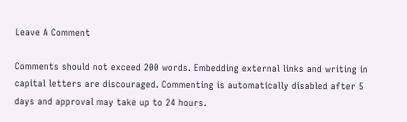Leave A Comment

Comments should not exceed 200 words. Embedding external links and writing in capital letters are discouraged. Commenting is automatically disabled after 5 days and approval may take up to 24 hours.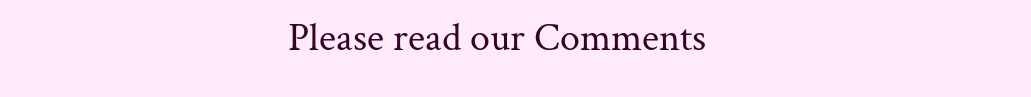Please read our Comments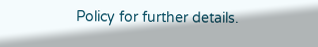Policy for further details.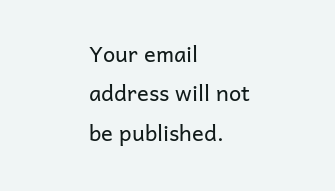Your email address will not be published.